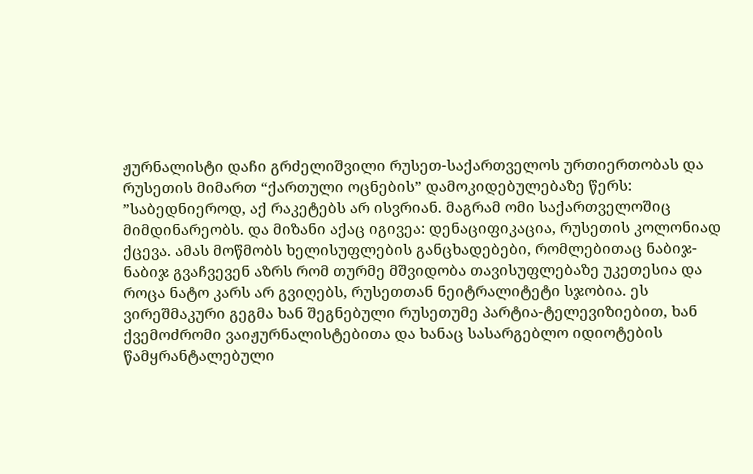ჟურნალისტი დაჩი გრძელიშვილი რუსეთ-საქართველოს ურთიერთობას და რუსეთის მიმართ “ქართული ოცნების” დამოკიდებულებაზე წერს:
”საბედნიეროდ, აქ რაკეტებს არ ისვრიან. მაგრამ ომი საქართველოშიც მიმდინარეობს. და მიზანი აქაც იგივეა: დენაციფიკაცია, რუსეთის კოლონიად ქცევა. ამას მოწმობს ხელისუფლების განცხადებები, რომლებითაც ნაბიჯ-ნაბიჯ გვაჩვევენ აზრს რომ თურმე მშვიდობა თავისუფლებაზე უკეთესია და როცა ნატო კარს არ გვიღებს, რუსეთთან ნეიტრალიტეტი სჯობია. ეს ვირეშმაკური გეგმა ხან შეგნებული რუსეთუმე პარტია-ტელევიზიებით, ხან ქვემოძრომი ვაიჟურნალისტებითა და ხანაც სასარგებლო იდიოტების წამყრანტალებული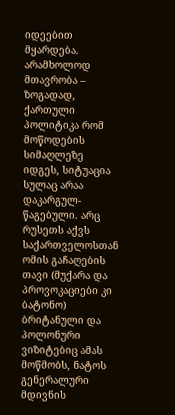იდეებით მყარდება. არამხოლოდ მთავრობა – ზოგადად, ქართული პოლიტიკა რომ მოწოდების სიმაღლეზე იდგეს, სიტუაცია სულაც არაა დაკარგულ-წაგებული. არც რუსეთს აქვს საქართველოსთან ომის გაჩაღების თავი (მუქარა და პროვოკაციები კი ბატონო) ბრიტანული და პოლონური ვიზიტებიც ამას მოწმობს, ნატოს გენერალური მდივნის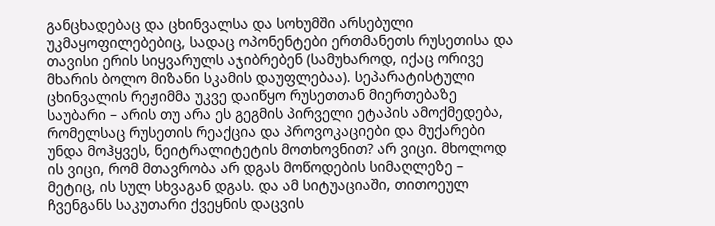განცხადებაც და ცხინვალსა და სოხუმში არსებული უკმაყოფილებებიც, სადაც ოპონენტები ერთმანეთს რუსეთისა და თავისი ერის სიყვარულს აჯიბრებენ (სამუხაროდ, იქაც ორივე მხარის ბოლო მიზანი სკამის დაუფლებაა). სეპარატისტული ცხინვალის რეჟიმმა უკვე დაიწყო რუსეთთან მიერთებაზე საუბარი – არის თუ არა ეს გეგმის პირველი ეტაპის ამოქმედება, რომელსაც რუსეთის რეაქცია და პროვოკაციები და მუქარები უნდა მოჰყვეს, ნეიტრალიტეტის მოთხოვნით? არ ვიცი. მხოლოდ ის ვიცი, რომ მთავრობა არ დგას მოწოდების სიმაღლეზე – მეტიც, ის სულ სხვაგან დგას. და ამ სიტუაციაში, თითოეულ ჩვენგანს საკუთარი ქვეყნის დაცვის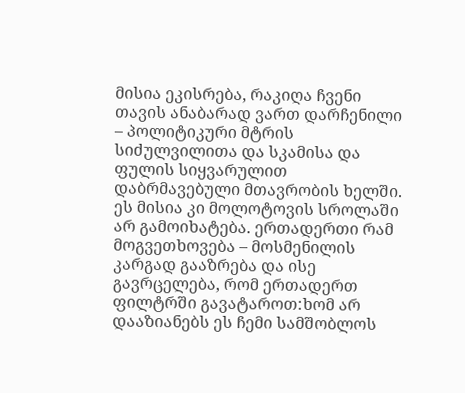მისია ეკისრება, რაკიღა ჩვენი თავის ანაბარად ვართ დარჩენილი – პოლიტიკური მტრის სიძულვილითა და სკამისა და ფულის სიყვარულით დაბრმავებული მთავრობის ხელში. ეს მისია კი მოლოტოვის სროლაში არ გამოიხატება. ერთადერთი რამ მოგვეთხოვება – მოსმენილის კარგად გააზრება და ისე გავრცელება, რომ ერთადერთ ფილტრში გავატაროთ:ხომ არ დააზიანებს ეს ჩემი სამშობლოს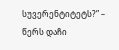სუვერენტიტეტს?” – წერს დაჩი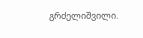გრძელიშვილი.